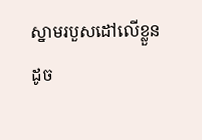ស្នាមរបួសដៅលើខ្លួន
ដូច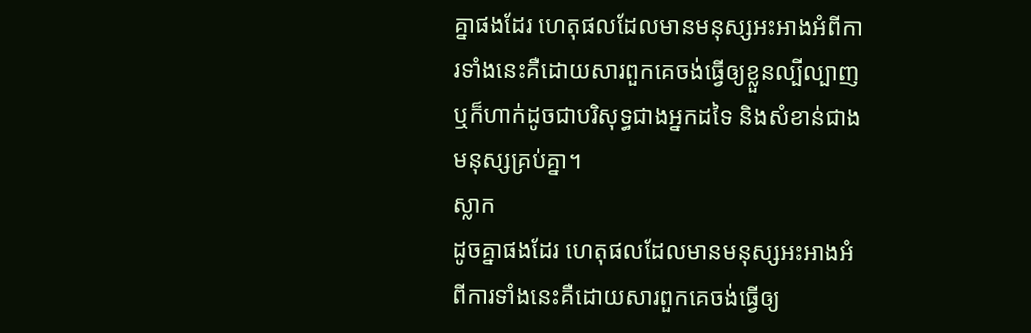គ្នាផងដែរ ហេតុផលដែលមានមនុស្សអះអាងអំពីការទាំងនេះគឺដោយសារពួកគេចង់ធ្វើឲ្យខ្លួនល្បីល្បាញ ឬក៏ហាក់ដូចជាបរិសុទ្ធជាងអ្នកដទៃ និងសំខាន់ជាងមនុស្សគ្រប់គ្នា។
ស្លាក
ដូចគ្នាផងដែរ ហេតុផលដែលមានមនុស្សអះអាងអំពីការទាំងនេះគឺដោយសារពួកគេចង់ធ្វើឲ្យ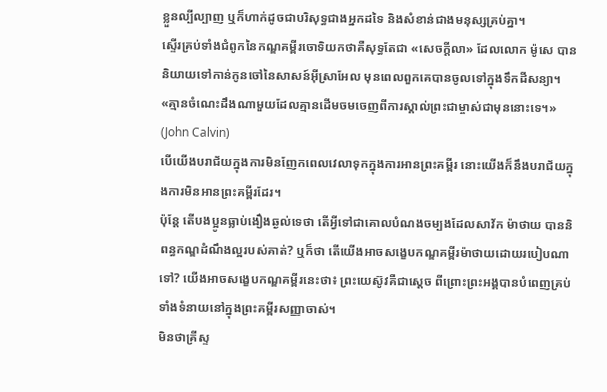ខ្លួនល្បីល្បាញ ឬក៏ហាក់ដូចជាបរិសុទ្ធជាងអ្នកដទៃ និងសំខាន់ជាងមនុស្សគ្រប់គ្នា។
ស្ទើរគ្រប់ទាំងជំពូកនៃកណ្ឌគម្ពីរចោទិយកថាគឺសុទ្ធតែជា «សេចក្ដីលា» ដែលលោក ម៉ូសេ បាននិយាយទៅកាន់កូនចៅនៃសាសន៍អ៊ីស្រាអែល មុនពេលពួកគេបានចូលទៅក្នុងទឹកដីសន្យា។
«គ្មានចំណេះដឹងណាមួយដែលគ្មានដើមចមចេញពីការស្គាល់ព្រះជាម្ចាស់ជាមុននោះទេ។» (John Calvin)
បើយើងបរាជ័យក្នុងការមិនញែកពេលវេលាទុកក្នុងការអានព្រះគម្ពីរ នោះយើងក៏នឹងបរាជ័យក្នុងការមិនអានព្រះគម្ពីរដែរ។
ប៉ុន្តែ តើបងប្អូនធ្លាប់ងឿងឆ្ងល់ទេថា តើអ្វីទៅជាគោលបំណងចម្បងដែលសាវ័ក ម៉ាថាយ បាននិពន្ធកណ្ឌដំណឹងល្អរបស់គាត់? ឬក៏ថា តើយើងអាចសង្ខេបកណ្ឌគម្ពីរម៉ាថាយដោយរបៀបណាទៅ? យើងអាចសង្ខេបកណ្ឌគម្ពីរនេះថា៖ ព្រះយេស៊ូវគឺជាស្ដេច ពីព្រោះព្រះអង្គបានបំពេញគ្រប់ទាំងទំនាយនៅក្នុងព្រះគម្ពីរសញ្ញាចាស់។
មិនថាគ្រីស្ទ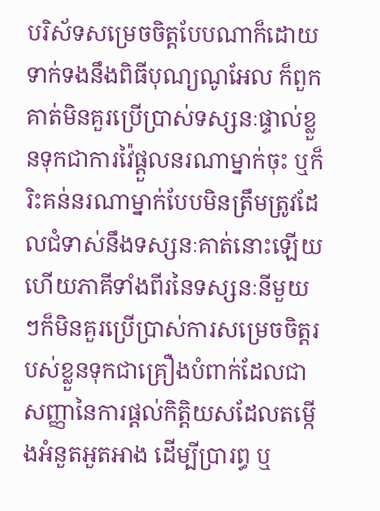បរិស័ទសម្រេចចិត្តបែបណាក៏ដោយ ទាក់ទងនឹងពិធីបុណ្យណូអែល ក៏ពួកគាត់មិនគួរប្រើប្រាស់ទស្សនៈផ្ទាល់ខ្លួនទុកជាការវ៉ៃផ្ដួលនរណាម្នាក់ចុះ ឬក៏រិះគន់នរណាម្នាក់បែបមិនត្រឹមត្រូវដែលជំទាស់នឹងទស្សនៈគាត់នោះឡើយ ហើយភាគីទាំងពីរនៃទស្សនៈនីមួយៗក៏មិនគួរប្រើប្រាស់ការសម្រេចចិត្តរបស់ខ្លួនទុកជាគ្រឿងបំពាក់ដែលជាសញ្ញានៃការផ្ដល់កិត្តិយសដែលតម្កើងអំនួតអួតអាង ដើម្បីប្រារព្ធ ឬ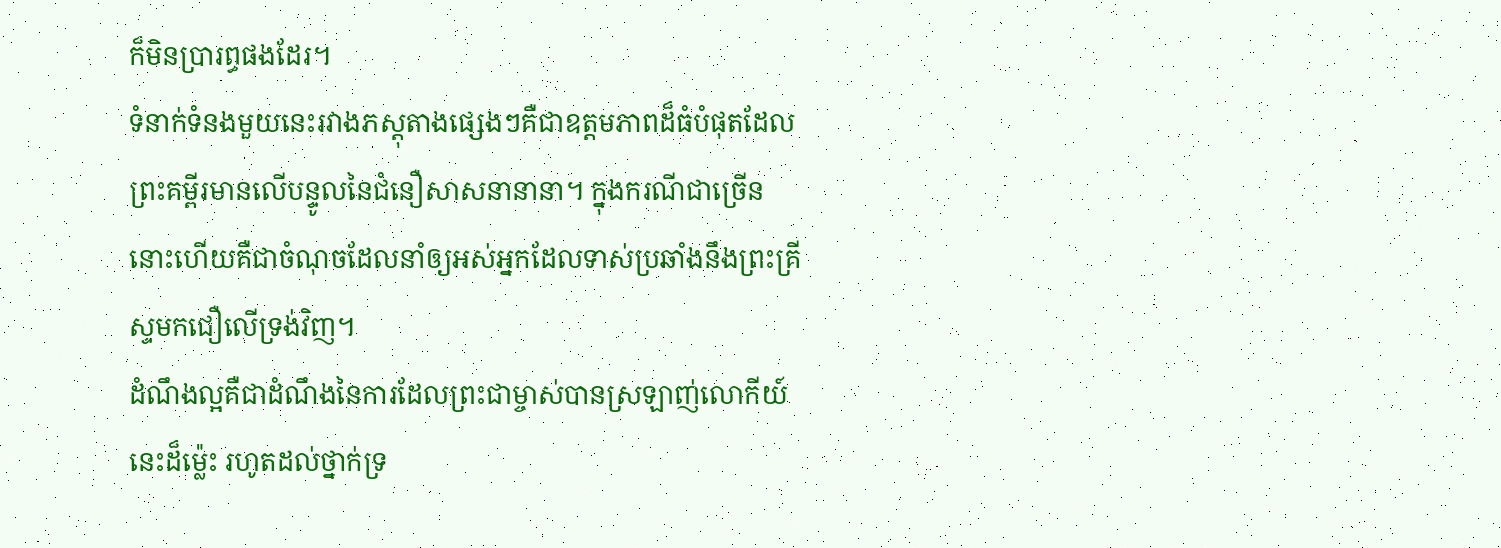ក៏មិនប្រារព្ធផងដែរ។
ទំនាក់ទំនងមួយនេះរវាងភស្តុតាងផ្សេងៗគឺជាឧត្ដមភាពដ៏ធំបំផុតដែលព្រះគម្ពីរមានលើបន្ទូលនៃជំនឿសាសនានានា។ ក្នុងករណីជាច្រើន នោះហើយគឺជាចំណុចដែលនាំឲ្យអស់អ្នកដែលទាស់ប្រឆាំងនឹងព្រះគ្រីស្ទមកជឿលើទ្រង់វិញ។
ដំណឹងល្អគឺជាដំណឹងនៃការដែលព្រះជាម្ចាស់បានស្រឡាញ់លោកីយ៍នេះដ៏ម៉្លេះ រហូតដល់ថ្នាក់ទ្រ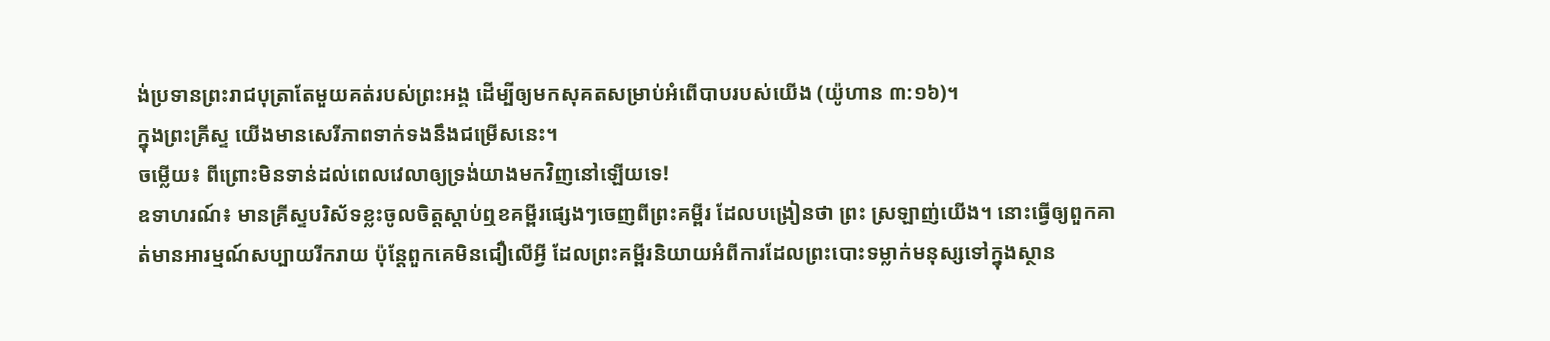ង់ប្រទានព្រះរាជបុត្រាតែមួយគត់របស់ព្រះអង្គ ដើម្បីឲ្យមកសុគតសម្រាប់អំពើបាបរបស់យើង (យ៉ូហាន ៣:១៦)។
ក្នុងព្រះគ្រីស្ទ យើងមានសេរីភាពទាក់ទងនឹងជម្រើសនេះ។
ចម្លើយ៖ ពីព្រោះមិនទាន់ដល់ពេលវេលាឲ្យទ្រង់យាងមកវិញនៅឡើយទេ!
ឧទាហរណ៍៖ មានគ្រីស្ទបរិស័ទខ្លះចូលចិត្តស្តាប់ឮខគម្ពីរផ្សេងៗចេញពីព្រះគម្ពីរ ដែលបង្រៀនថា ព្រះ ស្រឡាញ់យើង។ នោះធ្វើឲ្យពួកគាត់មានអារម្មណ៍សប្បាយរីករាយ ប៉ុន្តែពួកគេមិនជឿលើអ្វី ដែលព្រះគម្ពីរនិយាយអំពីការដែលព្រះបោះទម្លាក់មនុស្សទៅក្នុងស្ថាន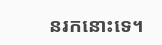នរកនោះទេ។